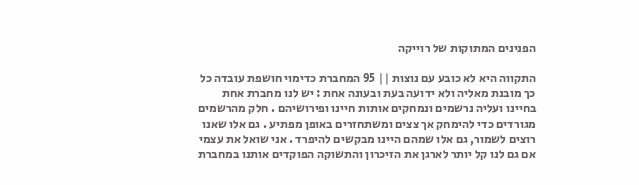הפנינים המתוקות של רוייקה

התקווה היא לא כובע עם נוצות || 95 המחברת כדימוי חושפת עובדה כל כך מובנת מאליה ולא ידועה בעת ובעונה אחת : יש לנו מחברת אחת בחיינו ועליה נרשמים ונמחקים אותות חיינו ופירושיהם . חלק מהרשמים מגורדים כדי להימחק אך צצים ומשתחזרים באופן מפתיע . גם אלו שאנו רוצים לשמור, גם אלו שמהם היינו מבקשים להיפרד . אני שואל את עצמי אם גם לנו קל יותר לארגן את הזיכרון והתשוקה הפוקדים אותנו במחברת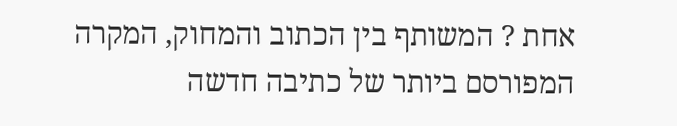אחת ? המשותף בין הכתוב והמחוק, המקרה המפורסם ביותר של כתיבה חדשה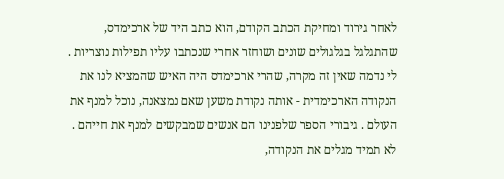לאחר גירוד ומחיקת הכתב הקודם, הוא כתב היד של ארכימדס, שהתגלגל בגלגולים שונים ושוחזר אחרי שנכתבו עליו תפילות נוצריות . לי נדמה שאין זה מקרה, שהרי ארכימדס היה האיש שהמציא לנו את הנקודה הארכימדית - אותה נקודת משען שאם נמצאנה, נוכל למנף את העולם . גיבורי הספר שלפנינו הם אנשים שמבקשים למנף את חייהם . לא תמיד מגלים את הנקודה,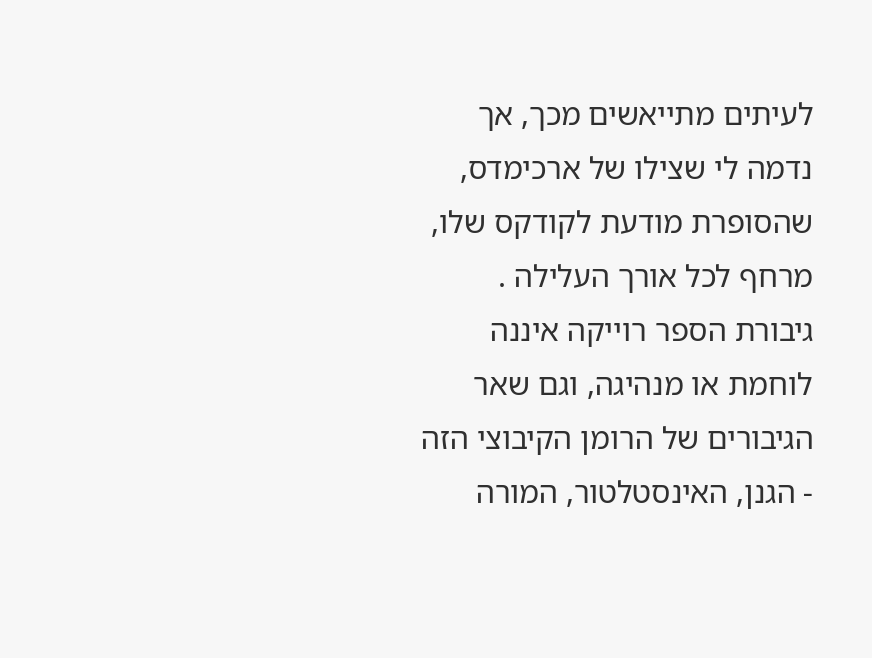לעיתים מתייאשים מכך, אך נדמה לי שצילו של ארכימדס, שהסופרת מודעת לקודקס שלו, מרחף לכל אורך העלילה . גיבורת הספר רוייקה איננה לוחמת או מנהיגה, וגם שאר הגיבורים של הרומן הקיבוצי הזה - הגנן, האינסטלטור, המורה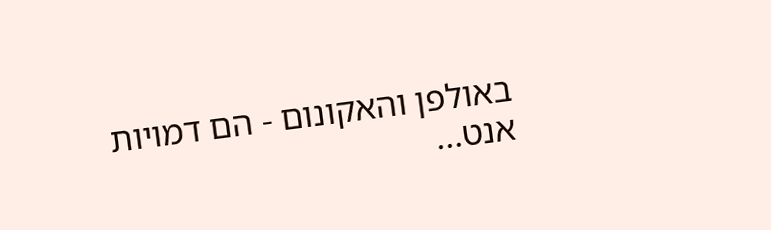באולפן והאקונום - הם דמויות אנט...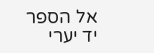אל הספר
יד יערי